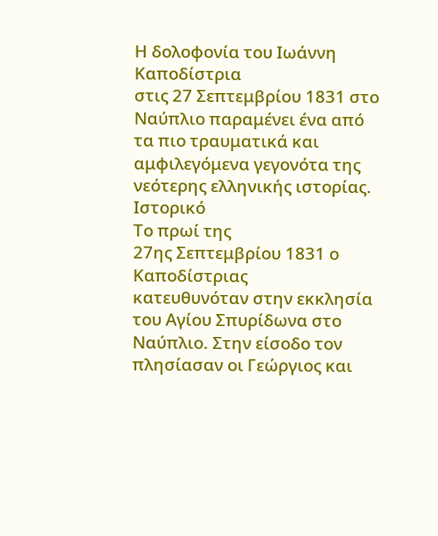Η δολοφονία του Ιωάννη Καποδίστρια
στις 27 Σεπτεμβρίου 1831 στο Ναύπλιο παραμένει ένα από τα πιο τραυματικά και
αμφιλεγόμενα γεγονότα της νεότερης ελληνικής ιστορίας.
Ιστορικό
Το πρωί της
27ης Σεπτεμβρίου 1831 ο Καποδίστριας
κατευθυνόταν στην εκκλησία του Αγίου Σπυρίδωνα στο Ναύπλιο. Στην είσοδο τον
πλησίασαν οι Γεώργιος και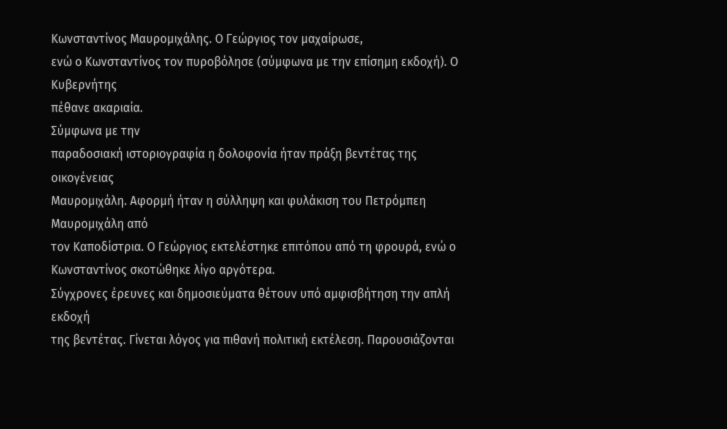Κωνσταντίνος Μαυρομιχάλης. Ο Γεώργιος τον μαχαίρωσε,
ενώ ο Κωνσταντίνος τον πυροβόλησε (σύμφωνα με την επίσημη εκδοχή). Ο Κυβερνήτης
πέθανε ακαριαία.
Σύμφωνα με την
παραδοσιακή ιστοριογραφία η δολοφονία ήταν πράξη βεντέτας της οικογένειας
Μαυρομιχάλη. Αφορμή ήταν η σύλληψη και φυλάκιση του Πετρόμπεη Μαυρομιχάλη από
τον Καποδίστρια. Ο Γεώργιος εκτελέστηκε επιτόπου από τη φρουρά, ενώ ο
Κωνσταντίνος σκοτώθηκε λίγο αργότερα.
Σύγχρονες έρευνες και δημοσιεύματα θέτουν υπό αμφισβήτηση την απλή εκδοχή
της βεντέτας. Γίνεται λόγος για πιθανή πολιτική εκτέλεση. Παρουσιάζονται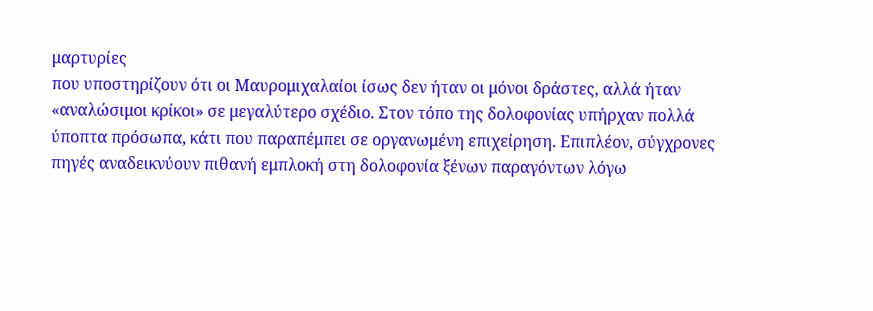μαρτυρίες
που υποστηρίζουν ότι οι Μαυρομιχαλαίοι ίσως δεν ήταν οι μόνοι δράστες, αλλά ήταν
«αναλώσιμοι κρίκοι» σε μεγαλύτερο σχέδιο. Στον τόπο της δολοφονίας υπήρχαν πολλά
ύποπτα πρόσωπα, κάτι που παραπέμπει σε οργανωμένη επιχείρηση. Επιπλέον, σύγχρονες
πηγές αναδεικνύουν πιθανή εμπλοκή στη δολοφονία ξένων παραγόντων λόγω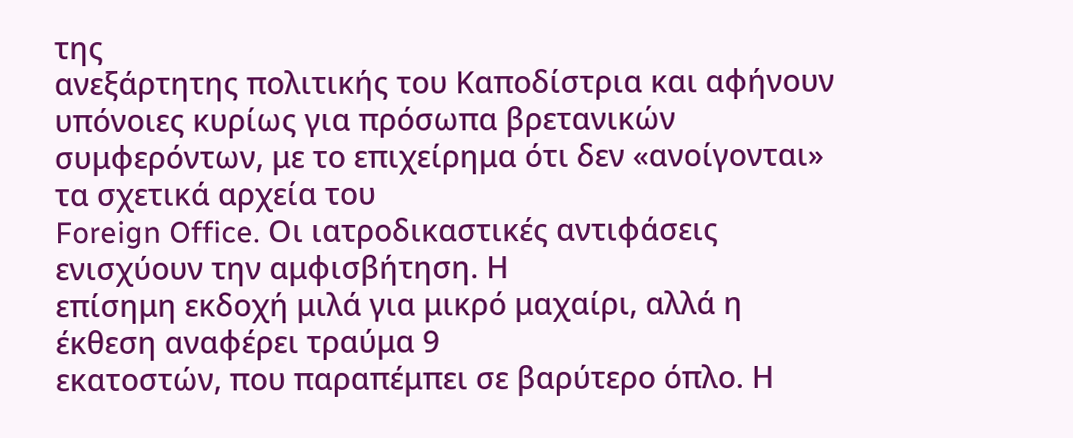της
ανεξάρτητης πολιτικής του Καποδίστρια και αφήνουν υπόνοιες κυρίως για πρόσωπα βρετανικών
συμφερόντων, με το επιχείρημα ότι δεν «ανοίγονται» τα σχετικά αρχεία του
Foreign Office. Οι ιατροδικαστικές αντιφάσεις ενισχύουν την αμφισβήτηση. Η
επίσημη εκδοχή μιλά για μικρό μαχαίρι, αλλά η έκθεση αναφέρει τραύμα 9
εκατοστών, που παραπέμπει σε βαρύτερο όπλο. Η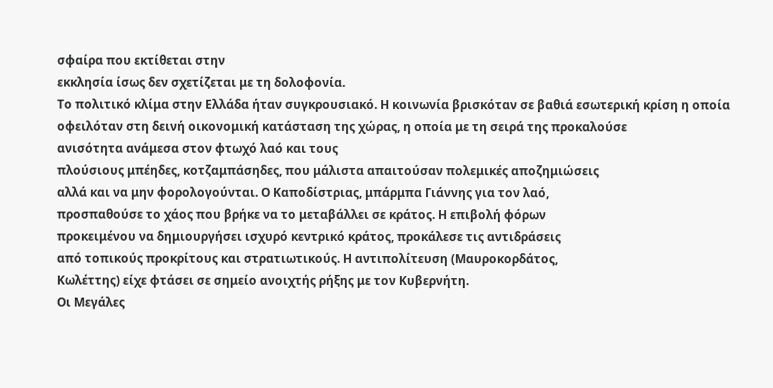σφαίρα που εκτίθεται στην
εκκλησία ίσως δεν σχετίζεται με τη δολοφονία.
Το πολιτικό κλίμα στην Ελλάδα ήταν συγκρουσιακό. Η κοινωνία βρισκόταν σε βαθιά εσωτερική κρίση η οποία
οφειλόταν στη δεινή οικονομική κατάσταση της χώρας, η οποία με τη σειρά της προκαλούσε
ανισότητα ανάμεσα στον φτωχό λαό και τους
πλούσιους μπέηδες, κοτζαμπάσηδες, που μάλιστα απαιτούσαν πολεμικές αποζημιώσεις
αλλά και να μην φορολογούνται. Ο Καποδίστριας, μπάρμπα Γιάννης για τον λαό,
προσπαθούσε το χάος που βρήκε να το μεταβάλλει σε κράτος. Η επιβολή φόρων
προκειμένου να δημιουργήσει ισχυρό κεντρικό κράτος, προκάλεσε τις αντιδράσεις
από τοπικούς προκρίτους και στρατιωτικούς. Η αντιπολίτευση (Μαυροκορδάτος,
Κωλέττης) είχε φτάσει σε σημείο ανοιχτής ρήξης με τον Κυβερνήτη.
Οι Μεγάλες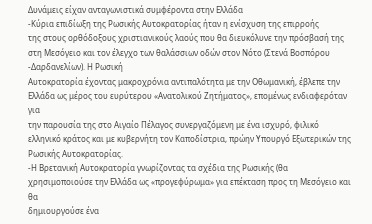Δυνάμεις είχαν ανταγωνιστικά συμφέροντα στην Ελλάδα
-Κύρια επιδίωξη της Ρωσικής Αυτοκρατορίας ήταν η ενίσχυση της επιρροής
της στους ορθόδοξους χριστιανικούς λαούς που θα διευκόλυνε την πρόσβασή της στη Μεσόγειο και τον έλεγχο των θαλάσσιων οδών στον Νότο (Στενά Βοσπόρου -Δαρδανελίων). Η Ρωσική
Αυτοκρατορία έχοντας μακροχρόνια αντιπαλότητα με την Οθωμανική, έβλεπε την
Ελλάδα ως μέρος του ευρύτερου «Ανατολικού Ζητήματος», επομένως ενδιαφερόταν για
την παρουσία της στο Αιγαίο Πέλαγος συνεργαζόμενη με ένα ισχυρό, φιλικό
ελληνικό κράτος και με κυβερνήτη τον Καποδίστρια, πρώην Υπουργό Εξωτερικών της
Ρωσικής Αυτοκρατορίας.
-Η Βρετανική Αυτοκρατορία γνωρίζοντας τα σχέδια της Ρωσικής (θα
χρησιμοποιούσε την Ελλάδα ως «προγεφύρωμα» για επέκταση προς τη Μεσόγειο και θα
δημιουργούσε ένα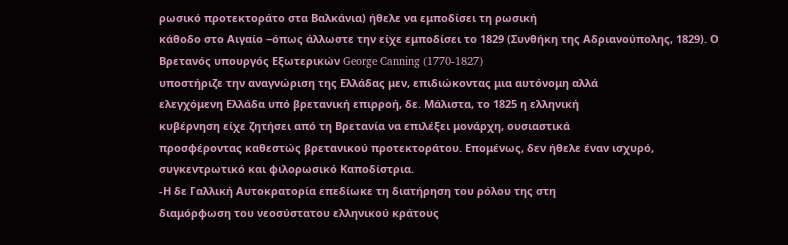ρωσικό προτεκτοράτο στα Βαλκάνια) ήθελε να εμποδίσει τη ρωσική
κάθοδο στο Αιγαίο ‒όπως άλλωστε την είχε εμποδίσει το 1829 (Συνθήκη της Αδριανούπολης, 1829). Ο Βρετανός υπουργός Εξωτερικών George Canning (1770-1827)
υποστήριζε την αναγνώριση της Ελλάδας μεν, επιδιώκοντας μια αυτόνομη αλλά
ελεγχόμενη Ελλάδα υπό βρετανική επιρροή, δε. Μάλιστα, το 1825 η ελληνική
κυβέρνηση είχε ζητήσει από τη Βρετανία να επιλέξει μονάρχη, ουσιαστικά
προσφέροντας καθεστώς βρετανικού προτεκτοράτου. Επομένως, δεν ήθελε έναν ισχυρό,
συγκεντρωτικό και φιλορωσικό Καποδίστρια.
-Η δε Γαλλική Αυτοκρατορία επεδίωκε τη διατήρηση του ρόλου της στη
διαμόρφωση του νεοσύστατου ελληνικού κράτους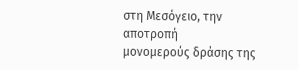στη Μεσόγειο, την αποτροπή
μονομερούς δράσης της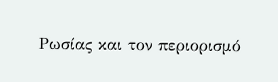Ρωσίας και τον περιορισμό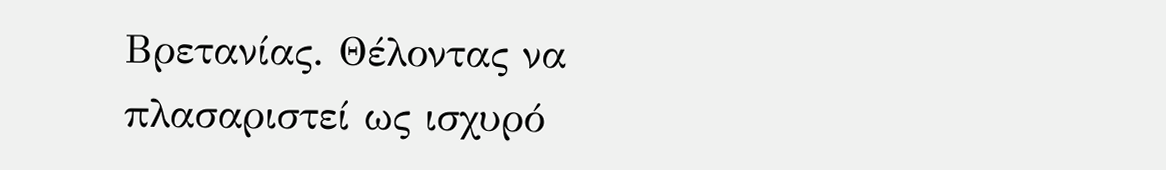Βρετανίας. Θέλοντας να
πλασαριστεί ως ισχυρό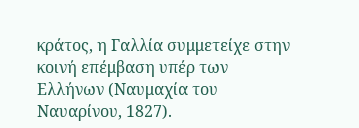κράτος, η Γαλλία συμμετείχε στην κοινή επέμβαση υπέρ των
Ελλήνων (Ναυμαχία του Ναυαρίνου, 1827).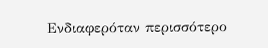Ενδιαφερόταν περισσότερο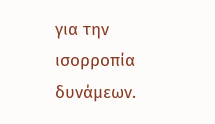για την
ισορροπία δυνάμεων.